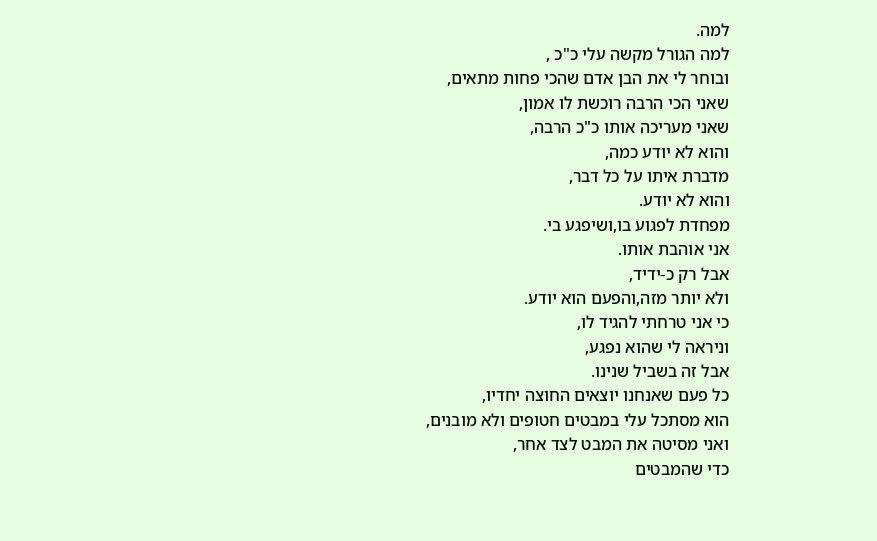למה.
למה הגורל מקשה עלי כ"כ ,
ובוחר לי את הבן אדם שהכי פחות מתאים,
שאני הכי הרבה רוכשת לו אמון,
שאני מעריכה אותו כ"כ הרבה,
והוא לא יודע כמה,
מדברת איתו על כל דבר,
והוא לא יודע.
מפחדת לפגוע בו,ושיפגע בי.
אני אוהבת אותו.
אבל רק כ-ידיד,
ולא יותר מזה,והפעם הוא יודע.
כי אני טרחתי להגיד לו,
וניראה לי שהוא נפגע,
אבל זה בשביל שנינו.
כל פעם שאנחנו יוצאים החוצה יחדיו,
הוא מסתכל עלי במבטים חטופים ולא מובנים,
ואני מסיטה את המבט לצד אחר,
כדי שהמבטים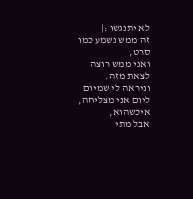לא יתנגשו :|
זה ממש נשמע כמו סרט,
ואני ממש רוצה לצאת מזה.
וניראה לי שמיום ליום אני מצליחה, איכשהוא,
אבל מתי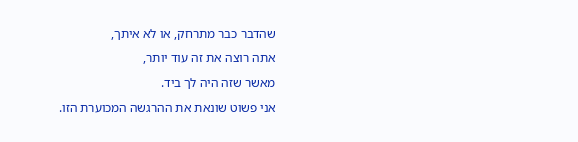שהדבר כבר מתרחק, או לא איתך,
אתה רוצה את זה עוד יותר,
מאשר שזה היה לך ביד.
אני פשוט שונאת את ההרגשה המכוערת הזו.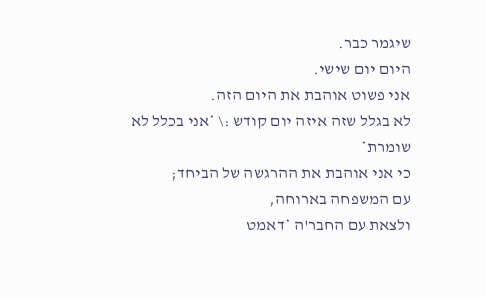שיגמר כבר.
היום יום שישי.
אני פשוט אוהבת את היום הזה.
לא בגלל שזה איזה יום קודש :\ *אני בכלל לא שומרת*
כי אני אוהבת את ההרגשה של הביחד;
עם המשפחה בארוחה,
ולצאת עם החבר'ה *דאמט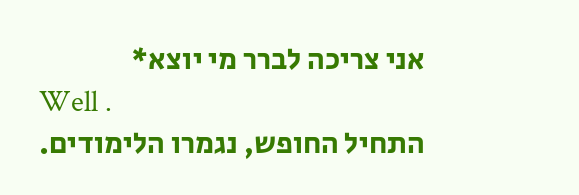אני צריכה לברר מי יוצא*
Well .
התחיל החופש, נגמרו הלימודים.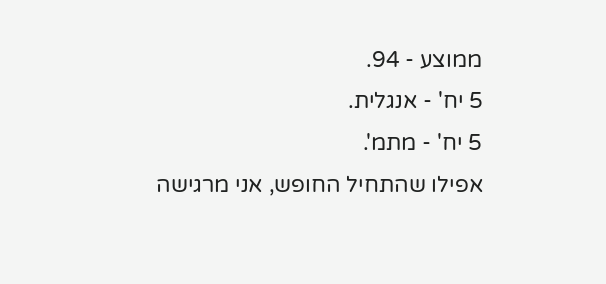ממוצע - 94.
5 יח' - אנגלית.
5 יח' - מתמ'.
אפילו שהתחיל החופש, אני מרגישה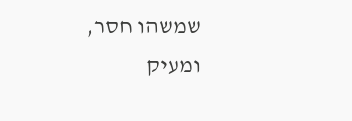שמשהו חסר,
ומעיק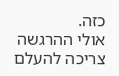כזה.
אולי ההרגשה צריכה להעלם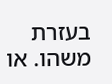בעזרת משהו. או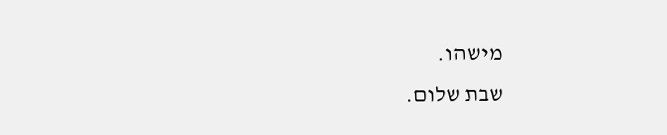מישהו.
שבת שלום.